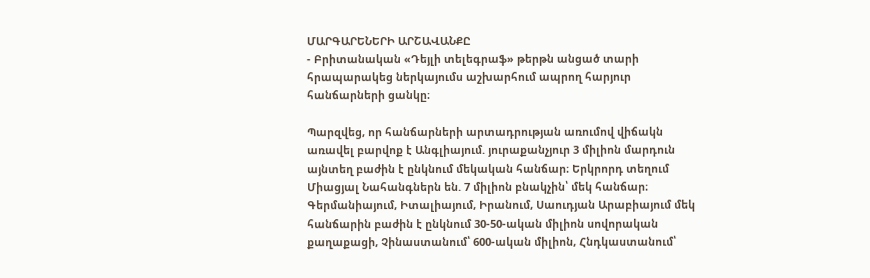ՄԱՐԳԱՐԵՆԵՐԻ ԱՐՇԱՎԱՆՔԸ
- Բրիտանական «Դեյլի տելեգրաֆ» թերթն անցած տարի հրապարակեց ներկայումս աշխարհում ապրող հարյուր հանճարների ցանկը։

Պարզվեց, որ հանճարների արտադրության առումով վիճակն առավել բարվոք է Անգլիայում. յուրաքանչյուր 3 միլիոն մարդուն այնտեղ բաժին է ընկնում մեկական հանճար։ Երկրորդ տեղում Միացյալ Նահանգներն են. 7 միլիոն բնակչին՝ մեկ հանճար։ Գերմանիայում, Իտալիայում, Իրանում, Սաուդյան Արաբիայում մեկ հանճարին բաժին է ընկնում 30-50-ական միլիոն սովորական քաղաքացի, Չինաստանում՝ 600-ական միլիոն, Հնդկաստանում՝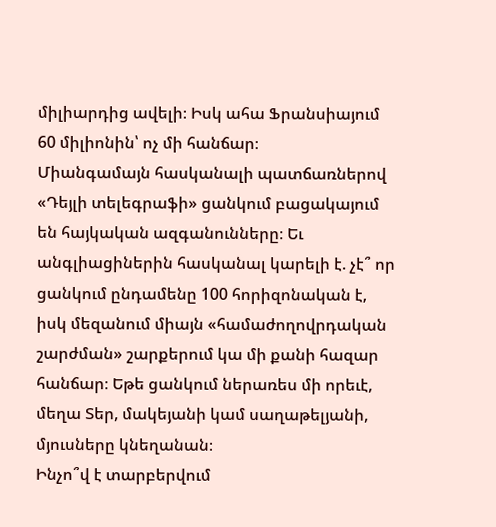միլիարդից ավելի։ Իսկ ահա Ֆրանսիայում 60 միլիոնին՝ ոչ մի հանճար։
Միանգամայն հասկանալի պատճառներով «Դեյլի տելեգրաֆի» ցանկում բացակայում են հայկական ազգանունները։ Եւ անգլիացիներին հասկանալ կարելի է. չէ՞ որ ցանկում ընդամենը 100 հորիզոնական է, իսկ մեզանում միայն «համաժողովրդական շարժման» շարքերում կա մի քանի հազար հանճար։ Եթե ցանկում ներառես մի որեւէ, մեղա Տեր, մակեյանի կամ սաղաթելյանի, մյուսները կնեղանան։
Ինչո՞վ է տարբերվում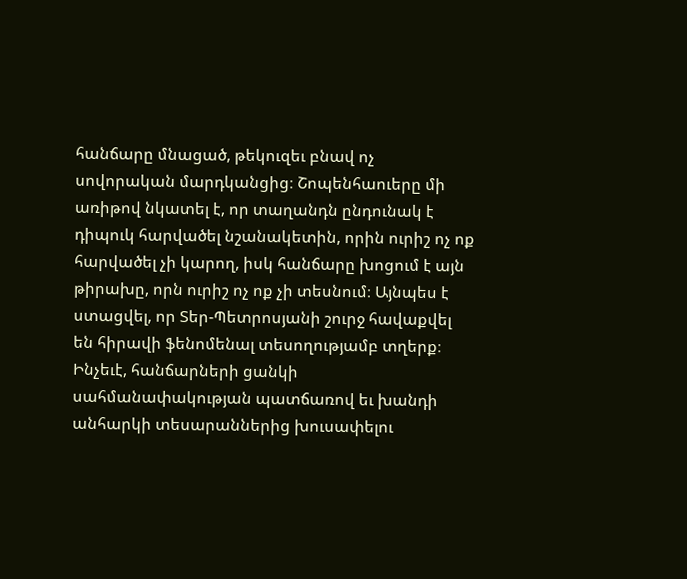հանճարը մնացած, թեկուզեւ բնավ ոչ սովորական մարդկանցից։ Շոպենհաուերը մի առիթով նկատել է, որ տաղանդն ընդունակ է դիպուկ հարվածել նշանակետին, որին ուրիշ ոչ ոք հարվածել չի կարող, իսկ հանճարը խոցում է այն թիրախը, որն ուրիշ ոչ ոք չի տեսնում։ Այնպես է ստացվել, որ Տեր-Պետրոսյանի շուրջ հավաքվել են հիրավի ֆենոմենալ տեսողությամբ տղերք։
Ինչեւէ, հանճարների ցանկի սահմանափակության պատճառով եւ խանդի անհարկի տեսարաններից խուսափելու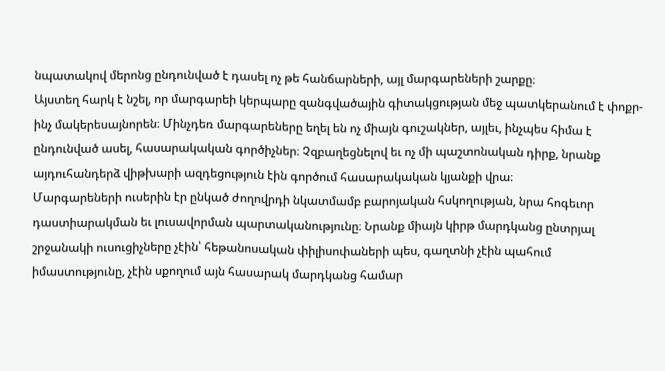նպատակով մերոնց ընդունված է դասել ոչ թե հանճարների, այլ մարգարեների շարքը։
Այստեղ հարկ է նշել, որ մարգարեի կերպարը զանգվածային գիտակցության մեջ պատկերանում է փոքր-ինչ մակերեսայնորեն։ Մինչդեռ մարգարեները եղել են ոչ միայն գուշակներ, այլեւ, ինչպես հիմա է ընդունված ասել, հասարակական գործիչներ։ Չզբաղեցնելով եւ ոչ մի պաշտոնական դիրք, նրանք այդուհանդերձ վիթխարի ազդեցություն էին գործում հասարակական կյանքի վրա։
Մարգարեների ուսերին էր ընկած ժողովրդի նկատմամբ բարոյական հսկողության, նրա հոգեւոր դաստիարակման եւ լուսավորման պարտականությունը։ Նրանք միայն կիրթ մարդկանց ընտրյալ շրջանակի ուսուցիչները չէին՝ հեթանոսական փիլիսոփաների պես, գաղտնի չէին պահում իմաստությունը, չէին սքողում այն հասարակ մարդկանց համար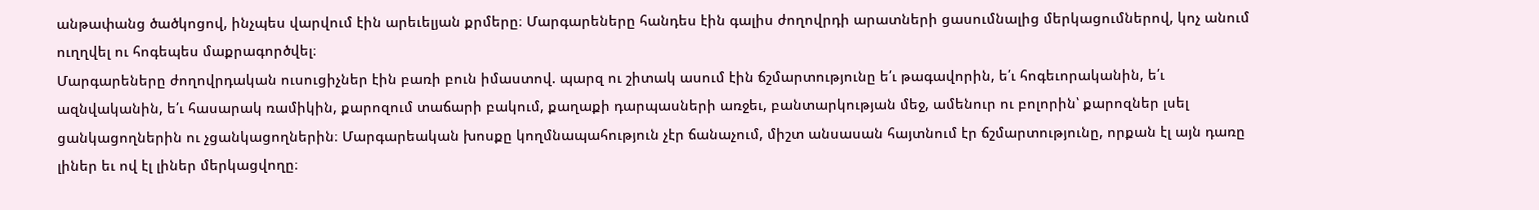անթափանց ծածկոցով, ինչպես վարվում էին արեւելյան քրմերը։ Մարգարեները հանդես էին գալիս ժողովրդի արատների ցասումնալից մերկացումներով, կոչ անում ուղղվել ու հոգեպես մաքրագործվել։
Մարգարեները ժողովրդական ուսուցիչներ էին բառի բուն իմաստով. պարզ ու շիտակ ասում էին ճշմարտությունը ե՛ւ թագավորին, ե՛ւ հոգեւորականին, ե՛ւ ազնվականին, ե՛ւ հասարակ ռամիկին, քարոզում տաճարի բակում, քաղաքի դարպասների առջեւ, բանտարկության մեջ, ամենուր ու բոլորին՝ քարոզներ լսել ցանկացողներին ու չցանկացողներին։ Մարգարեական խոսքը կողմնապահություն չէր ճանաչում, միշտ անսասան հայտնում էր ճշմարտությունը, որքան էլ այն դառը լիներ եւ ով էլ լիներ մերկացվողը։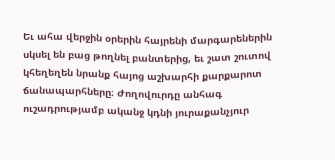Եւ ահա վերջին օրերին հայրենի մարգարեներին սկսել են բաց թողնել բանտերից, եւ շատ շուտով կհեղեղեն նրանք հայոց աշխարհի քարքարոտ ճանապարհները։ Ժողովուրդը անհագ ուշադրությամբ ականջ կդնի յուրաքանչյուր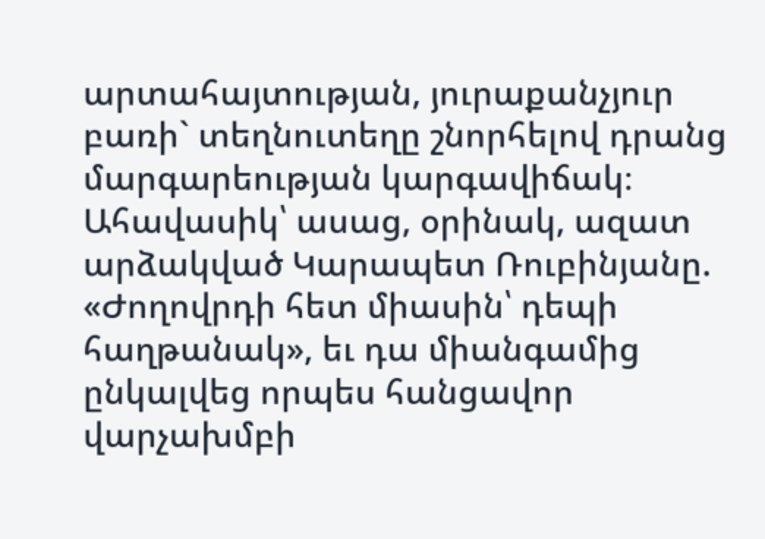արտահայտության, յուրաքանչյուր բառի` տեղնուտեղը շնորհելով դրանց մարգարեության կարգավիճակ։ Ահավասիկ՝ ասաց, օրինակ, ազատ արձակված Կարապետ Ռուբինյանը. «Ժողովրդի հետ միասին՝ դեպի հաղթանակ», եւ դա միանգամից ընկալվեց որպես հանցավոր վարչախմբի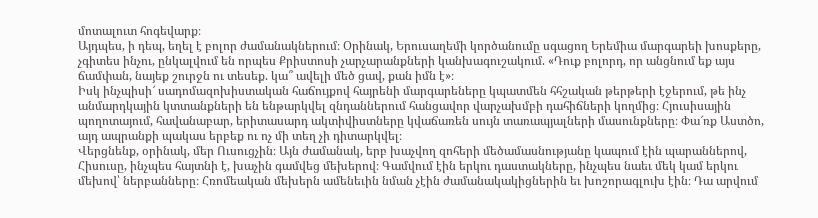մոտալուտ հոգեվարք։
Այդպես, ի դեպ, եղել է բոլոր ժամանակներում։ Օրինակ, Երուսաղեմի կործանումը սգացող Երեմիա մարգարեի խոսքերը, չգիտես ինչու, ընկալվում են որպես Քրիստոսի չարչարանքների կանխագուշակում. «Դուք բոլորդ, որ անցնում եք այս ճամփան, նայեք շուրջն ու տեսեք. կա՞ ավելի մեծ ցավ, քան իմն է»։
Իսկ ինչպիսի՜ սադոմազոխիստական հաճույքով հայրենի մարգարեները կպատմեն հհշական թերթերի էջերում, թե ինչ անմարդկային կտտանքների են ենթարկվել զնդաններում հանցավոր վարչախմբի դահիճների կողմից։ Հյուսիսային պողոտայում, հավանաբար, երիտասարդ ակտիվիստները կվաճառեն սույն տառապյալների մասունքները։ Փա՜ռք Աստծո, այդ ապրանքի պակաս երբեք ու ոչ մի տեղ չի դիտարկվել։
Վերցնենք, օրինակ, մեր Ուսուցչին։ Այն ժամանակ, երբ խաչվող զոհերի մեծամասնությանը կապում էին պարաններով, Հիսուսը, ինչպես հայտնի է, խաչին գամվեց մեխերով։ Գամվում էին երկու դաստակները, ինչպես նաեւ մեկ կամ երկու մեխով՝ ներբանները։ Հռոմեական մեխերն ամենեւին նման չէին ժամանակակիցներին եւ խոշորագլուխ էին։ Դա արվում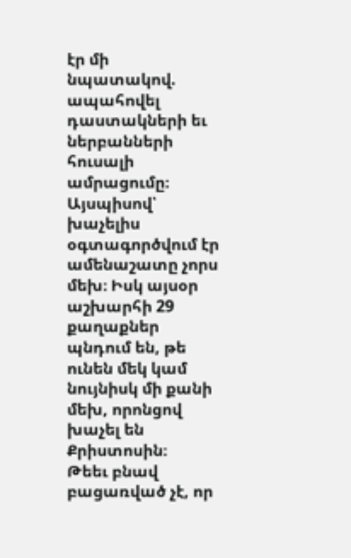էր մի նպատակով. ապահովել դաստակների եւ ներբանների հուսալի ամրացումը։ Այսպիսով՝ խաչելիս օգտագործվում էր ամենաշատը չորս մեխ։ Իսկ այսօր աշխարհի 29 քաղաքներ պնդում են, թե ունեն մեկ կամ նույնիսկ մի քանի մեխ, որոնցով խաչել են Քրիստոսին։
Թեեւ բնավ բացառված չէ, որ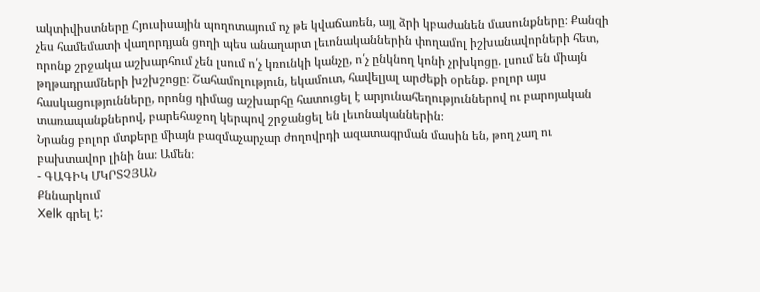ակտիվիստները Հյուսիսային պողոտայում ոչ թե կվաճառեն, այլ ձրի կբաժանեն մասունքները։ Քանզի չես համեմատի վաղորդյան ցողի պես անաղարտ լեւոնականներին փողամոլ իշխանավորների հետ, որոնք շրջակա աշխարհում չեն լսում ո՛չ կռունկի կանչը, ո՛չ ընկնող կոնի չրխկոցը. լսում են միայն թղթադրամների խշխշոցը։ Շահամոլություն, եկամուտ, հավելյալ արժեքի օրենք. բոլոր այս հասկացությունները, որոնց դիմաց աշխարհը հատուցել է արյունահեղություններով ու բարոյական տառապանքներով, բարեհաջող կերպով շրջանցել են լեւոնականներին։
Նրանց բոլոր մտքերը միայն բազմաչարչար ժողովրդի ազատագրման մասին են, թող չաղ ու բախտավոր լինի նա։ Ամեն։
- ԳԱԳԻԿ ՄԿՐՏՉՅԱՆ
Քննարկում
Xelk գրել է: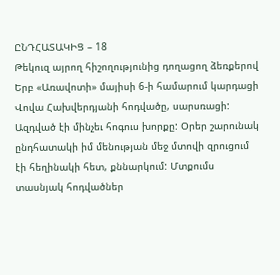ԸՆԴՀԱՏԱԿԻՑ – 18
Թեկուզ այրող հիշողությունից դողացող ձեռքերով
Երբ «Առավոտի» մայիսի 6-ի համարում կարդացի Վովա Հախվերդյանի հոդվածը, սարսռացի: Ազդված էի մինչեւ հոգուս խորքը: Օրեր շարունակ ընդհատակի իմ մենության մեջ մտովի զրուցում էի հեղինակի հետ, քննարկում: Մտքումս տասնյակ հոդվածներ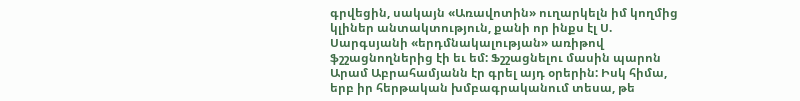գրվեցին, սակայն «Առավոտին» ուղարկելն իմ կողմից կլիներ անտակտություն, քանի որ ինքս էլ Ս. Սարգսյանի «երդմնակալության» առիթով ֆշշացնողներից էի եւ եմ: Ֆշշացնելու մասին պարոն Արամ Աբրահամյանն էր գրել այդ օրերին: Իսկ հիմա, երբ իր հերթական խմբագրականում տեսա, թե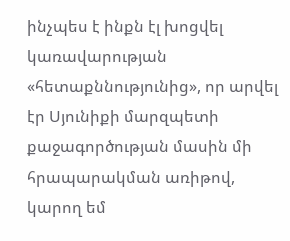ինչպես է ինքն էլ խոցվել կառավարության «հետաքննությունից», որ արվել էր Սյունիքի մարզպետի քաջագործության մասին մի հրապարակման առիթով, կարող եմ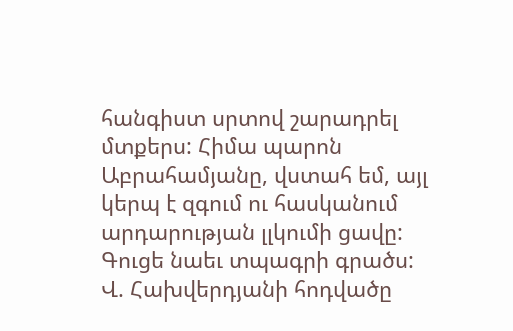հանգիստ սրտով շարադրել մտքերս: Հիմա պարոն Աբրահամյանը, վստահ եմ, այլ կերպ է զգում ու հասկանում արդարության լլկումի ցավը: Գուցե նաեւ տպագրի գրածս:
Վ. Հախվերդյանի հոդվածը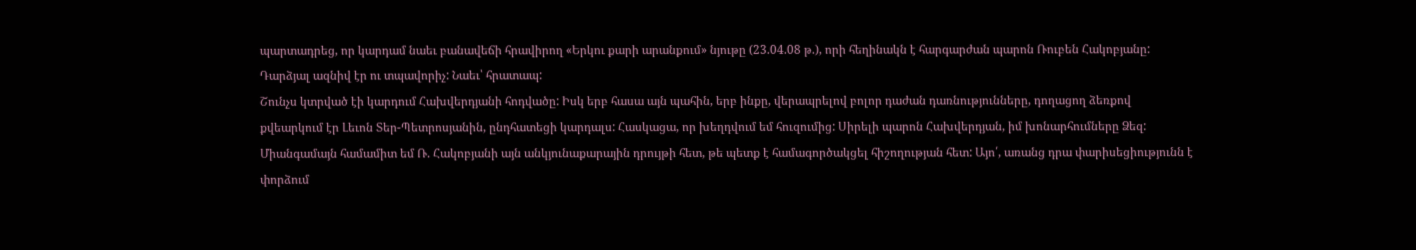պարտադրեց, որ կարդամ նաեւ բանավեճի հրավիրող «Երկու քարի արանքում» նյութը (23.04.08 թ.), որի հեղինակն է հարգարժան պարոն Ռուբեն Հակոբյանը: Դարձյալ ազնիվ էր ու տպավորիչ: Նաեւ՝ հրատապ:
Շունչս կտրված էի կարդում Հախվերդյանի հոդվածը: Իսկ երբ հասա այն պահին, երբ ինքը, վերապրելով բոլոր դաժան դառնությունները, դողացող ձեռքով քվեարկում էր Լեւոն Տեր-Պետրոսյանին, ընդհատեցի կարդալս: Հասկացա, որ խեղդվում եմ հուզումից: Սիրելի պարոն Հախվերդյան, իմ խոնարհումները Ձեզ: Միանգամայն համամիտ եմ Ռ. Հակոբյանի այն անկյունաքարային դրույթի հետ, թե պետք է համագործակցել հիշողության հետ: Այո՛, առանց դրա փարիսեցիությունն է փորձում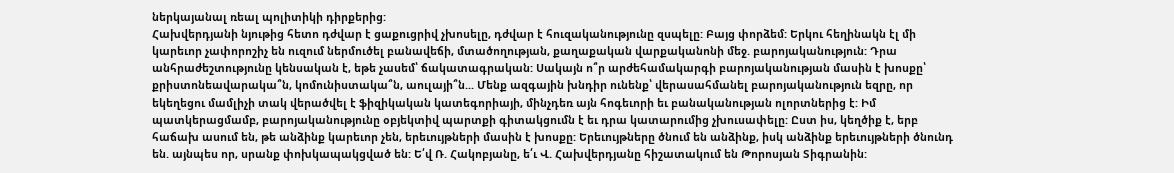ներկայանալ ռեալ պոլիտիկի դիրքերից:
Հախվերդյանի նյութից հետո դժվար է ցաքուցրիվ չխոսելը, դժվար է հուզականությունը զսպելը: Բայց փորձեմ: Երկու հեղինակն էլ մի կարեւոր չափորոշիչ են ուզում ներմուծել բանավեճի, մտածողության, քաղաքական վարքականոնի մեջ. բարոյականություն: Դրա անհրաժեշտությունը կենսական է, եթե չասեմ՝ ճակատագրական: Սակայն ո՞ր արժեհամակարգի բարոյականության մասին է խոսքը՝ քրիստոնեավարակա՞ն, կոմունիստակա՞ն, աուլայի՞ն... Մենք ազգային խնդիր ունենք՝ վերասահմանել բարոյականություն եզրը, որ եկեղեցու մամլիչի տակ վերածվել է ֆիզիկական կատեգորիայի, մինչդեռ այն հոգեւորի եւ բանականության ոլորտներից է: Իմ պատկերացմամբ, բարոյականությունը օբյեկտիվ պարտքի գիտակցումն է եւ դրա կատարումից չխուսափելը: Ըստ իս, կեղծիք է, երբ հաճախ ասում են, թե անձինք կարեւոր չեն, երեւույթների մասին է խոսքը: Երեւույթները ծնում են անձինք, իսկ անձինք երեւույթների ծնունդ են. այնպես որ, սրանք փոխկապակցված են: Ե՛վ Ռ. Հակոբյանը, ե՛ւ Վ. Հախվերդյանը հիշատակում են Թորոսյան Տիգրանին: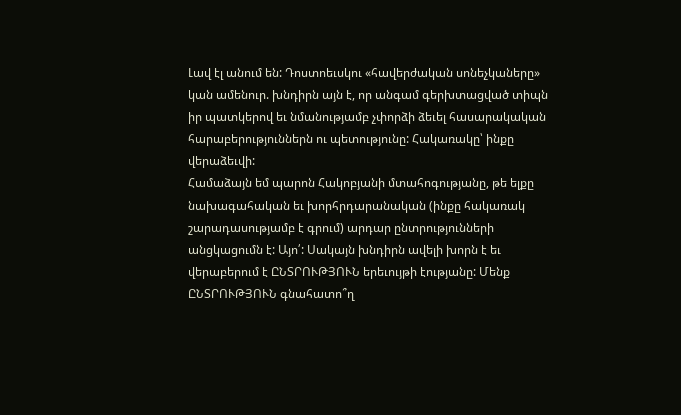Լավ էլ անում են: Դոստոեւսկու «հավերժական սոնեչկաները» կան ամենուր. խնդիրն այն է, որ անգամ գերխտացված տիպն իր պատկերով եւ նմանությամբ չփորձի ձեւել հասարակական հարաբերություններն ու պետությունը: Հակառակը՝ ինքը վերաձեւվի:
Համաձայն եմ պարոն Հակոբյանի մտահոգությանը, թե ելքը նախագահական եւ խորհրդարանական (ինքը հակառակ շարադասությամբ է գրում) արդար ընտրությունների անցկացումն է: Այո՛: Սակայն խնդիրն ավելի խորն է եւ վերաբերում է ԸՆՏՐՈՒԹՅՈՒՆ երեւույթի էությանը: Մենք ԸՆՏՐՈՒԹՅՈՒՆ գնահատո՞ղ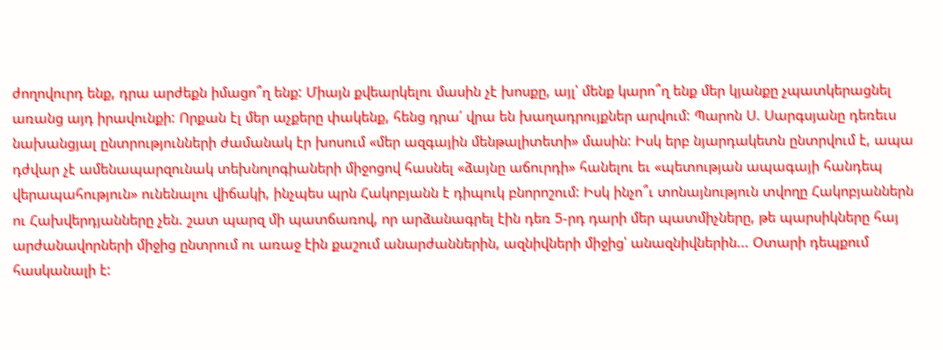ժողովուրդ ենք, դրա արժեքն իմացո՞ղ ենք: Միայն քվեարկելու մասին չէ խոսքը, այլ՝ մենք կարո՞ղ ենք մեր կյանքը չպատկերացնել առանց այդ իրավունքի: Որքան էլ մեր աչքերը փակենք, հենց դրա՛ վրա են խաղադրույքներ արվում: Պարոն Ս. Սարգսյանը դեռեւս նախանցյալ ընտրությունների ժամանակ էր խոսում «մեր ազգային մենթալիտետի» մասին: Իսկ երբ նյարդակետն ընտրվում է, ապա դժվար չէ ամենապարզունակ տեխնոլոգիաների միջոցով հասնել «ձայնը աճուրդի» հանելու եւ «պետության ապագայի հանդեպ վերապահություն» ունենալու վիճակի, ինչպես պրն Հակոբյանն է դիպուկ բնորոշում: Իսկ ինչո՞ւ տոնայնություն տվողը Հակոբյաններն ու Հախվերդյանները չեն. շատ պարզ մի պատճառով, որ արձանագրել էին դեռ 5-րդ դարի մեր պատմիչները, թե պարսիկները հայ արժանավորների միջից ընտրում ու առաջ էին քաշում անարժաններին, ազնիվների միջից՝ անազնիվներին... Օտարի դեպքում հասկանալի է: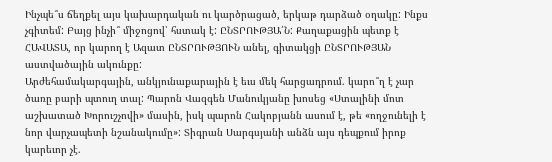Ինչպե՞ս ճեղքել այս կախարդական ու կարծրացած, երկաթ դարձած օղակը: Ինքս չգիտեմ: Բայց ինչի՞ միջոցով՝ հստակ է: ԸՆՏՐՈՒԹՅԱ՛Ն: Քաղաքացին պետք է ՀԱՎԱՏԱ, որ կարող է Ազատ ԸՆՏՐՈՒԹՅՈՒՆ անել, գիտակցի ԸՆՏՐՈՒԹՅԱՆ աստվածային ակունքը:
Արժեհամակարգային, անկյունաքարային է եւս մեկ հարցադրում. կարո՞ղ է չար ծառը բարի պտուղ տալ: Պարոն Վազգեն Մանուկյանը խոսեց «Ստալինի մոտ աշխատած Խորուշչովի» մասին, իսկ պարոն Հակոբյանն ասում է, թե «ողջունելի է նոր վարչապետի նշանակումը»: Տիգրան Սարգսյանի անձն այս դեպքում իրոք կարեւոր չէ.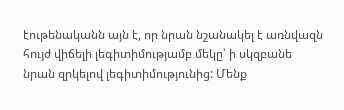էութենականն այն է, որ նրան նշանակել է առնվազն հույժ վիճելի լեգիտիմությամբ մեկը՝ ի սկզբանե նրան զրկելով լեգիտիմությունից: Մենք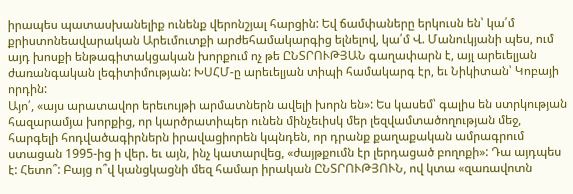իրապես պատասխանելիք ունենք վերոնշյալ հարցին: Եվ ճամփաները երկուսն են՝ կա՛մ քրիստոնեավարական Արեւմուտքի արժեհամակարգից ելնելով, կա՛մ Վ. Մանուկյանի պես, ում այդ խոսքի ենթագիտակցական խորքում ոչ թե ԸՆՏՐՈՒԹՅԱՆ գաղափարն է, այլ արեւելյան ժառանգական լեգիտիմության: ԽՍՀՄ-ը արեւելյան տիպի համակարգ էր, եւ Նիկիտան՝ Կոբայի որդին:
Այո՛, «այս արատավոր երեւույթի արմատներն ավելի խորն են»: Ես կասեմ՝ գալիս են ստրկության հազարամյա խորքից, որ կարծրատիպեր ունեն մինչեւիսկ մեր լեզվամտածողության մեջ, հարգելի հոդվածագիրներն իրավացիորեն կպնդեն, որ դրանք քաղաքական ամրագրում ստացան 1995-ից ի վեր. եւ այն, ինչ կատարվեց, «ժայթքումն էր լերդացած բողոքի»: Դա այդպես է: Հետո՞: Բայց ո՞վ կանցկացնի մեզ համար իրական ԸՆՏՐՈՒԹՅՈՒՆ, ով կտա «զառավոտն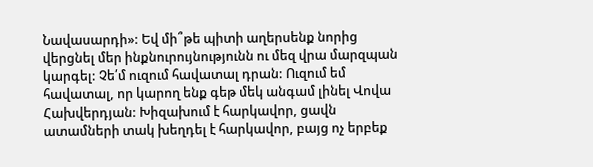Նավասարդի»: Եվ մի՞թե պիտի աղերսենք նորից վերցնել մեր ինքնուրույնությունն ու մեզ վրա մարզպան կարգել: Չե՛մ ուզում հավատալ դրան: Ուզում եմ հավատալ, որ կարող ենք գեթ մեկ անգամ լինել Վովա Հախվերդյան: Խիզախում է հարկավոր, ցավն ատամների տակ խեղդել է հարկավոր, բայց ոչ երբեք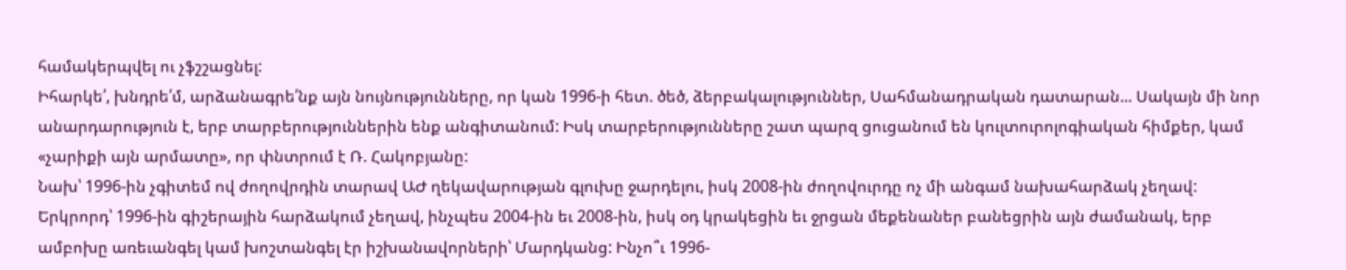համակերպվել ու չֆշշացնել:
Իհարկե՛, խնդրե՛մ, արձանագրե՛նք այն նույնությունները, որ կան 1996-ի հետ. ծեծ, ձերբակալություններ, Սահմանադրական դատարան... Սակայն մի նոր անարդարություն է, երբ տարբերություններին ենք անգիտանում: Իսկ տարբերությունները շատ պարզ ցուցանում են կուլտուրոլոգիական հիմքեր, կամ «չարիքի այն արմատը», որ փնտրում է Ռ. Հակոբյանը:
Նախ՝ 1996-ին չգիտեմ ով ժողովրդին տարավ ԱԺ ղեկավարության գլուխը ջարդելու, իսկ 2008-ին ժողովուրդը ոչ մի անգամ նախահարձակ չեղավ:
Երկրորդ՝ 1996-ին գիշերային հարձակում չեղավ, ինչպես 2004-ին եւ 2008-ին, իսկ օդ կրակեցին եւ ջրցան մեքենաներ բանեցրին այն ժամանակ, երբ ամբոխը առեւանգել կամ խոշտանգել էր իշխանավորների՝ Մարդկանց: Ինչո՞ւ 1996-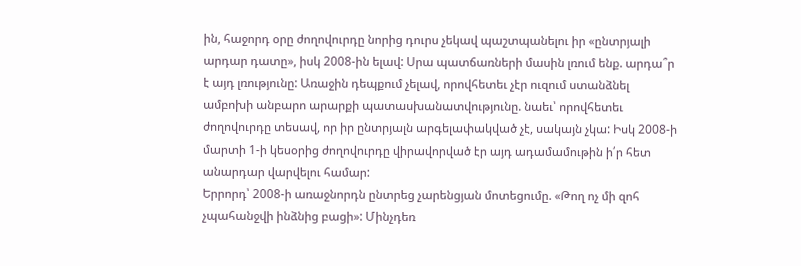ին, հաջորդ օրը ժողովուրդը նորից դուրս չեկավ պաշտպանելու իր «ընտրյալի արդար դատը», իսկ 2008-ին ելավ: Սրա պատճառների մասին լռում ենք. արդա՞ր է այդ լռությունը: Առաջին դեպքում չելավ, որովհետեւ չէր ուզում ստանձնել ամբոխի անբարո արարքի պատասխանատվությունը. նաեւ՝ որովհետեւ ժողովուրդը տեսավ, որ իր ընտրյալն արգելափակված չէ, սակայն չկա: Իսկ 2008-ի մարտի 1-ի կեսօրից ժողովուրդը վիրավորված էր այդ ադամամութին ի՛ր հետ անարդար վարվելու համար:
Երրորդ՝ 2008-ի առաջնորդն ընտրեց չարենցյան մոտեցումը. «Թող ոչ մի զոհ չպահանջվի ինձնից բացի»: Մինչդեռ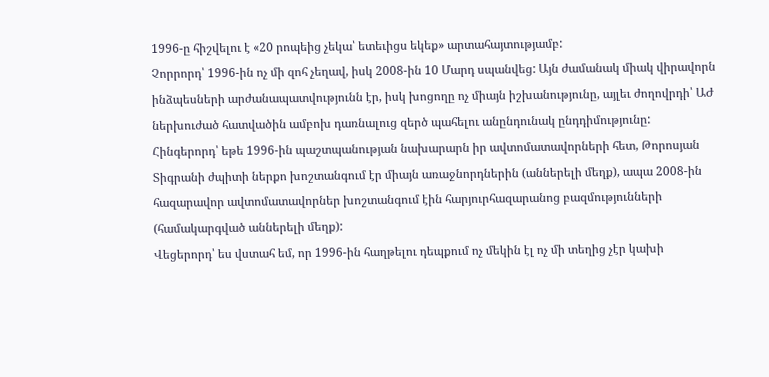1996-ը հիշվելու է «20 րոպեից չեկա՝ ետեւիցս եկեք» արտահայտությամբ:
Չորրորդ՝ 1996-ին ոչ մի զոհ չեղավ, իսկ 2008-ին 10 Մարդ սպանվեց: Այն ժամանակ միակ վիրավորն ինձպեսների արժանապատվությունն էր, իսկ խոցողը ոչ միայն իշխանությունը, այլեւ ժողովրդի՝ ԱԺ ներխուժած հատվածին ամբոխ դառնալուց զերծ պահելու անընդունակ ընդդիմությունը:
Հինգերորդ՝ եթե 1996-ին պաշտպանության նախարարն իր ավտոմատավորների հետ, Թորոսյան Տիգրանի ժպիտի ներքո խոշտանգում էր միայն առաջնորդներին (աններելի մեղք), ապա 2008-ին հազարավոր ավտոմատավորներ խոշտանգում էին հարյուրհազարանոց բազմությունների (համակարգված աններելի մեղք):
Վեցերորդ՝ ես վստահ եմ, որ 1996-ին հաղթելու դեպքում ոչ մեկին էլ ոչ մի տեղից չէր կախի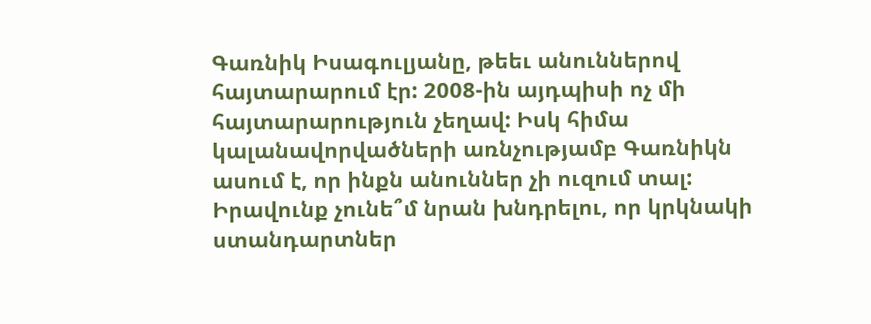Գառնիկ Իսագուլյանը, թեեւ անուններով հայտարարում էր: 2008-ին այդպիսի ոչ մի հայտարարություն չեղավ: Իսկ հիմա կալանավորվածների առնչությամբ Գառնիկն ասում է, որ ինքն անուններ չի ուզում տալ: Իրավունք չունե՞մ նրան խնդրելու, որ կրկնակի ստանդարտներ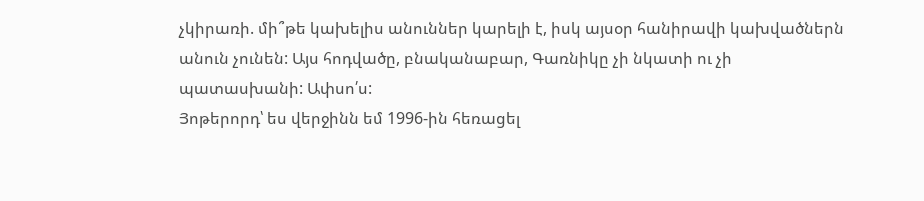չկիրառի. մի՞թե կախելիս անուններ կարելի է, իսկ այսօր հանիրավի կախվածներն անուն չունեն: Այս հոդվածը, բնականաբար, Գառնիկը չի նկատի ու չի պատասխանի: Ափսո՛ս:
Յոթերորդ՝ ես վերջինն եմ 1996-ին հեռացել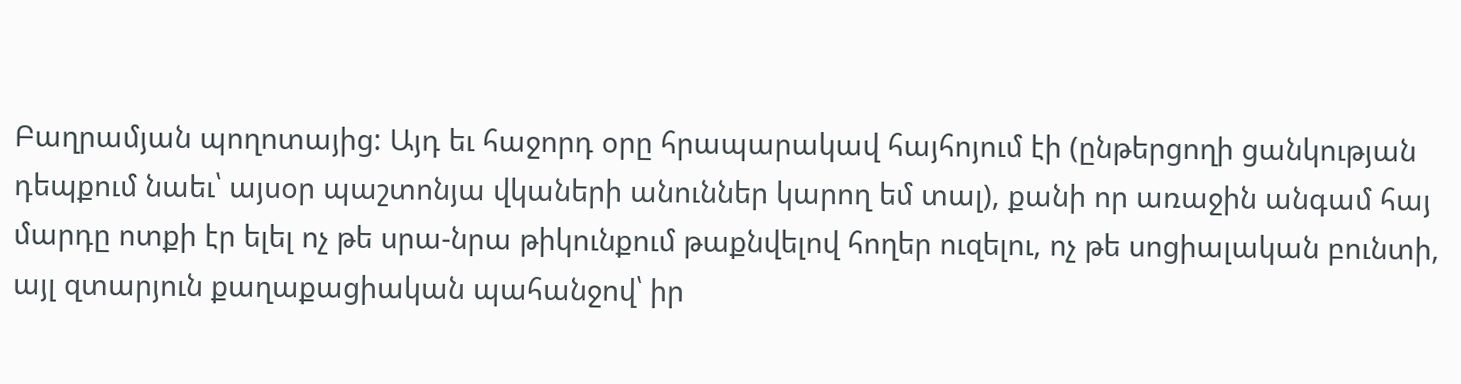Բաղրամյան պողոտայից: Այդ եւ հաջորդ օրը հրապարակավ հայհոյում էի (ընթերցողի ցանկության դեպքում նաեւ՝ այսօր պաշտոնյա վկաների անուններ կարող եմ տալ), քանի որ առաջին անգամ հայ մարդը ոտքի էր ելել ոչ թե սրա-նրա թիկունքում թաքնվելով հողեր ուզելու, ոչ թե սոցիալական բունտի, այլ զտարյուն քաղաքացիական պահանջով՝ իր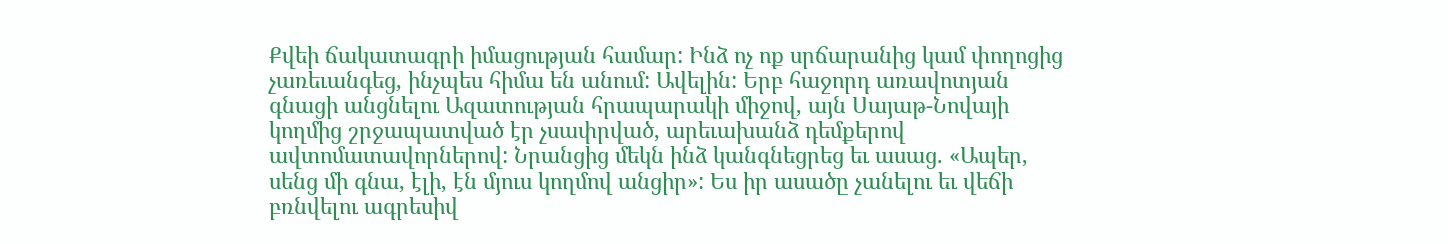Քվեի ճակատագրի իմացության համար: Ինձ ոչ ոք սրճարանից կամ փողոցից չառեւանգեց, ինչպես հիմա են անում: Ավելին: Երբ հաջորդ առավոտյան գնացի անցնելու Ազատության հրապարակի միջով, այն Սայաթ-Նովայի կողմից շրջապատված էր չսափրված, արեւախանձ դեմքերով ավտոմատավորներով: Նրանցից մեկն ինձ կանգնեցրեց եւ ասաց. «Ապեր, սենց մի գնա, էլի, էն մյուս կողմով անցիր»: Ես իր ասածը չանելու եւ վեճի բռնվելու ագրեսիվ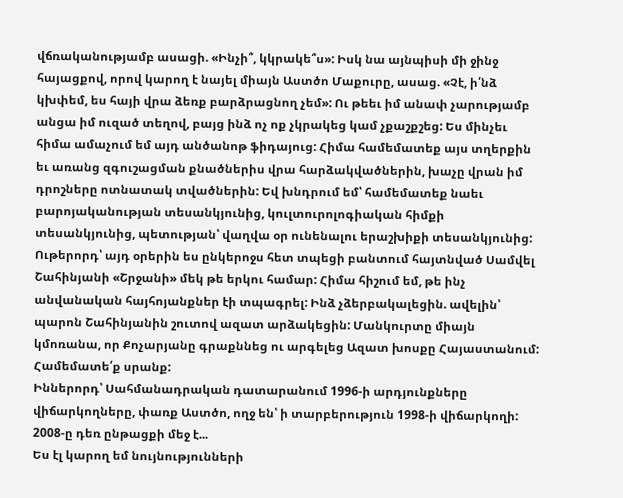վճռականությամբ ասացի. «Ինչի՞, կկրակե՞ս»: Իսկ նա այնպիսի մի ջինջ հայացքով, որով կարող է նայել միայն Աստծո Մաքուրը, ասաց. «Չէ, ի՛նձ կխփեմ, ես հայի վրա ձեռք բարձրացնող չեմ»: Ու թեեւ իմ անափ չարությամբ անցա իմ ուզած տեղով, բայց ինձ ոչ ոք չկրակեց կամ չքաշքշեց: Ես մինչեւ հիմա ամաչում եմ այդ անծանոթ ֆիդայուց: Հիմա համեմատեք այս տղերքին եւ առանց զգուշացման քնածներիս վրա հարձակվածներին, խաչը վրան իմ դրոշները ոտնատակ տվածներին: Եվ խնդրում եմ՝ համեմատեք նաեւ բարոյականության տեսանկյունից, կուլտուրոլոգիական հիմքի տեսանկյունից, պետության՝ վաղվա օր ունենալու երաշխիքի տեսանկյունից:
Ութերորդ՝ այդ օրերին ես ընկերոջս հետ տպեցի բանտում հայտնված Սամվել Շահինյանի «Շրջանի» մեկ թե երկու համար: Հիմա հիշում եմ, թե ինչ անվանական հայհոյանքներ էի տպագրել: Ինձ չձերբակալեցին. ավելին՝ պարոն Շահինյանին շուտով ազատ արձակեցին: Մանկուրտը միայն կմոռանա, որ Քոչարյանը գրաքննեց ու արգելեց Ազատ խոսքը Հայաստանում: Համեմատե՛ք սրանք:
Իններորդ՝ Սահմանադրական դատարանում 1996-ի արդյունքները վիճարկողները, փառք Աստծո, ողջ են՝ ի տարբերություն 1998-ի վիճարկողի: 2008-ը դեռ ընթացքի մեջ է...
Ես էլ կարող եմ նույնությունների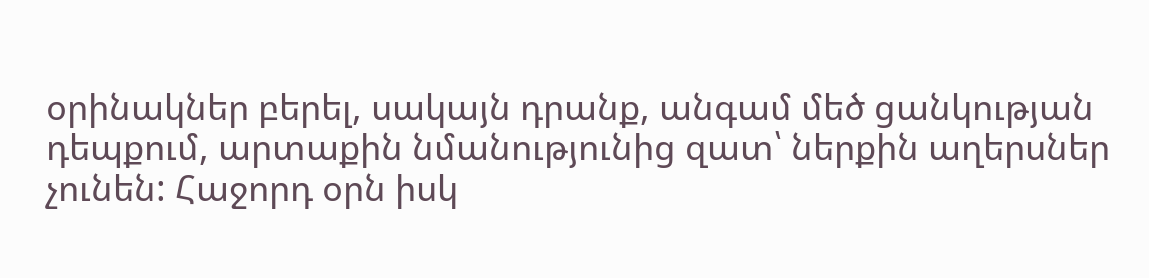օրինակներ բերել, սակայն դրանք, անգամ մեծ ցանկության դեպքում, արտաքին նմանությունից զատ՝ ներքին աղերսներ չունեն: Հաջորդ օրն իսկ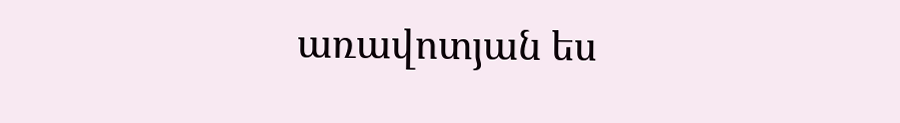առավոտյան ես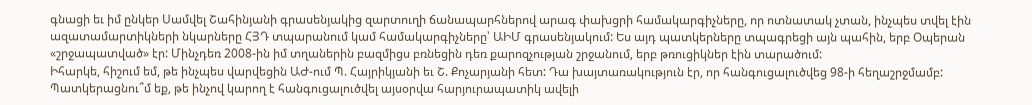գնացի եւ իմ ընկեր Սամվել Շահինյանի գրասենյակից զարտուղի ճանապարհներով արագ փախցրի համակարգիչները, որ ոտնատակ չտան, ինչպես տվել էին ազատամարտիկների նկարները ՀՅԴ տպարանում կամ համակարգիչները՝ ԱԻՄ գրասենյակում: Ես այդ պատկերները տպագրեցի այն պահին, երբ Օպերան «շրջապատված» էր: Մինչդեռ 2008-ին իմ տղաներին բազմիցս բռնեցին դեռ քարոզչության շրջանում, երբ թռուցիկներ էին տարածում:
Իհարկե, հիշում եմ, թե ինչպես վարվեցին ԱԺ-ում Պ. Հայրիկյանի եւ Շ. Քոչարյանի հետ: Դա խայտառակություն էր, որ հանգուցալուծվեց 98-ի հեղաշրջմամբ: Պատկերացնու՞մ եք, թե ինչով կարող է հանգուցալուծվել այսօրվա հարյուրապատիկ ավելի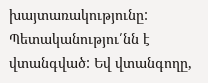խայտառակությունը: Պետականությու՛նն է վտանգված: Եվ վտանգողը,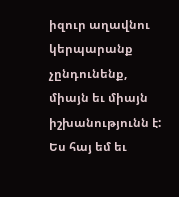իզուր աղավնու կերպարանք չընդունենք, միայն եւ միայն իշխանությունն է:
Ես հայ եմ եւ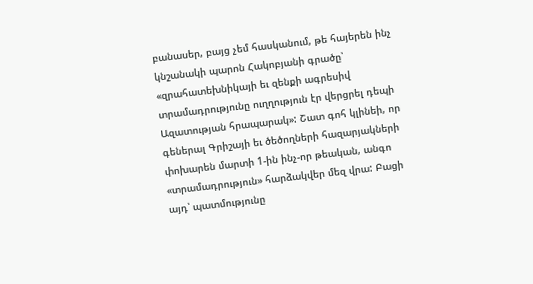բանասեր, բայց չեմ հասկանում, թե հայերեն ինչ կնշանակի պարոն Հակոբյանի գրածը՝ «զրահատեխնիկայի եւ զենքի ագրեսիվ տրամադրությունը ուղղություն էր վերցրել դեպի Ազատության հրապարակ»: Շատ գոհ կլինեի, որ գեներալ Գրիշայի եւ ծեծողների հազարյակների փոխարեն մարտի 1-ին ինչ-որ թեական, անգո «տրամադրություն» հարձակվեր մեզ վրա: Բացի այդ՝ պատմությունը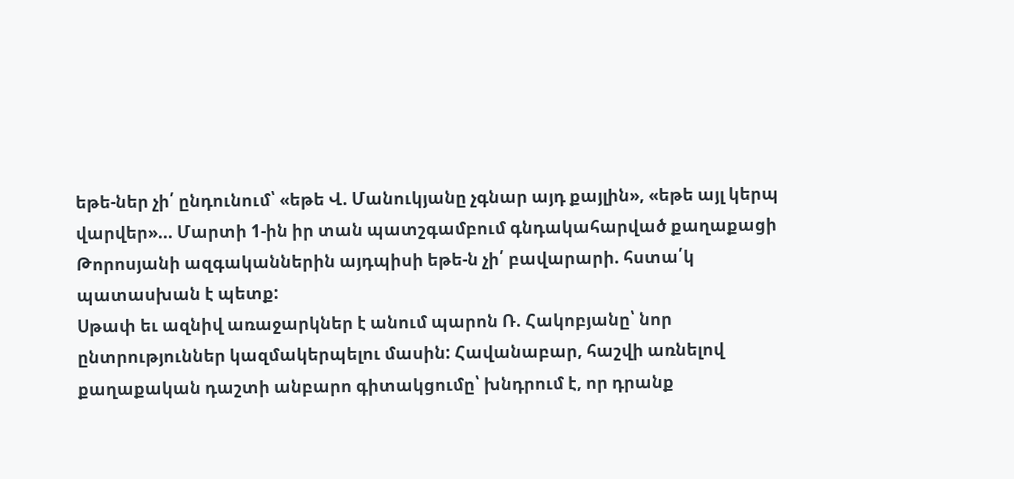եթե-ներ չի՛ ընդունում՝ «եթե Վ. Մանուկյանը չգնար այդ քայլին», «եթե այլ կերպ վարվեր»... Մարտի 1-ին իր տան պատշգամբում գնդակահարված քաղաքացի Թորոսյանի ազգականներին այդպիսի եթե-ն չի՛ բավարարի. հստա՛կ պատասխան է պետք:
Սթափ եւ ազնիվ առաջարկներ է անում պարոն Ռ. Հակոբյանը՝ նոր ընտրություններ կազմակերպելու մասին: Հավանաբար, հաշվի առնելով քաղաքական դաշտի անբարո գիտակցումը՝ խնդրում է, որ դրանք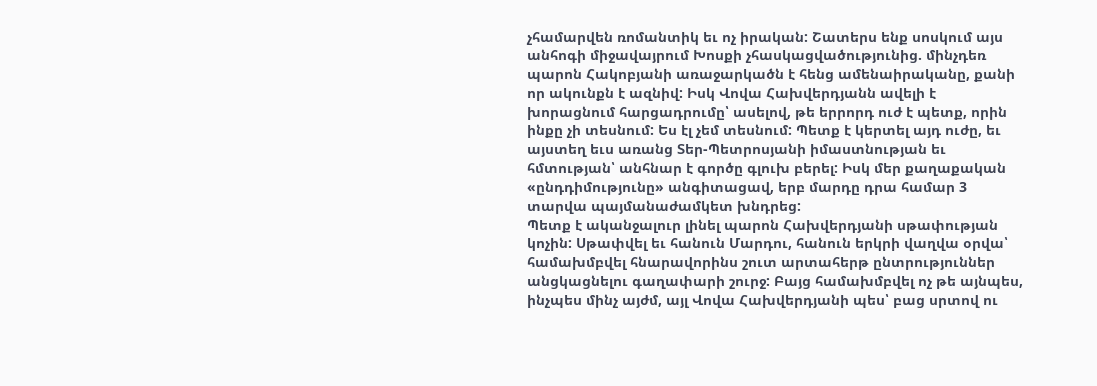չհամարվեն ռոմանտիկ եւ ոչ իրական: Շատերս ենք սոսկում այս անհոգի միջավայրում Խոսքի չհասկացվածությունից. մինչդեռ պարոն Հակոբյանի առաջարկածն է հենց ամենաիրականը, քանի որ ակունքն է ազնիվ: Իսկ Վովա Հախվերդյանն ավելի է խորացնում հարցադրումը՝ ասելով, թե երրորդ ուժ է պետք, որին ինքը չի տեսնում: Ես էլ չեմ տեսնում: Պետք է կերտել այդ ուժը, եւ այստեղ եւս առանց Տեր-Պետրոսյանի իմաստնության եւ հմտության՝ անհնար է գործը գլուխ բերել: Իսկ մեր քաղաքական «ընդդիմությունը» անգիտացավ, երբ մարդը դրա համար 3 տարվա պայմանաժամկետ խնդրեց:
Պետք է ականջալուր լինել պարոն Հախվերդյանի սթափության կոչին: Սթափվել եւ հանուն Մարդու, հանուն երկրի վաղվա օրվա՝ համախմբվել հնարավորինս շուտ արտահերթ ընտրություններ անցկացնելու գաղափարի շուրջ: Բայց համախմբվել ոչ թե այնպես, ինչպես մինչ այժմ, այլ Վովա Հախվերդյանի պես՝ բաց սրտով ու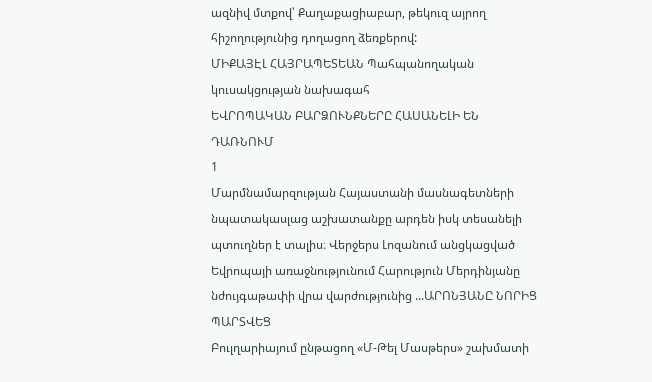ազնիվ մտքով՝ Քաղաքացիաբար, թեկուզ այրող հիշողությունից դողացող ձեռքերով:
ՄԻՔԱՅԷԼ ՀԱՅՐԱՊԵՏԵԱՆ Պահպանողական կուսակցության նախագահ
ԵՎՐՈՊԱԿԱՆ ԲԱՐՁՈՒՆՔՆԵՐԸ ՀԱՍԱՆԵԼԻ ԵՆ ԴԱՌՆՈՒՄ
1
Մարմնամարզության Հայաստանի մասնագետների նպատակասլաց աշխատանքը արդեն իսկ տեսանելի պտուղներ է տալիս։ Վերջերս Լոզանում անցկացված Եվրոպայի առաջնությունում Հարություն Մերդինյանը նժույգաթափի վրա վարժությունից ...ԱՐՈՆՅԱՆԸ ՆՈՐԻՑ ՊԱՐՏՎԵՑ
Բուլղարիայում ընթացող «Մ-Թել Մասթերս» շախմատի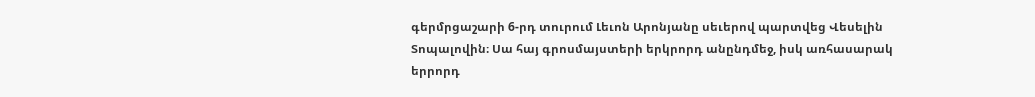գերմրցաշարի 6-րդ տուրում Լեւոն Արոնյանը սեւերով պարտվեց Վեսելին Տոպալովին։ Սա հայ գրոսմայստերի երկրորդ անընդմեջ, իսկ առհասարակ երրորդ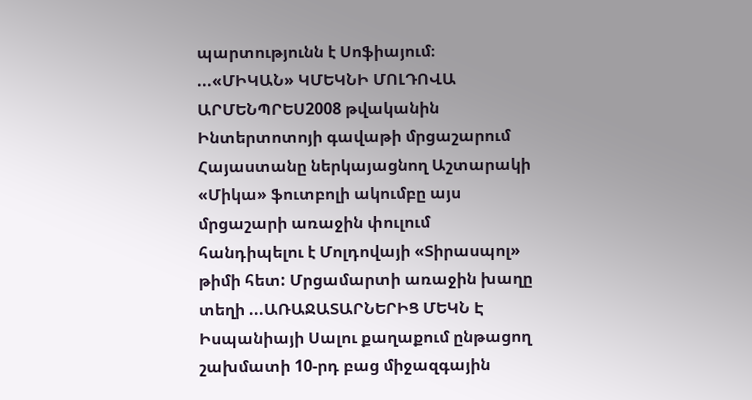պարտությունն է Սոֆիայում։ ...«ՄԻԿԱՆ» ԿՄԵԿՆԻ ՄՈԼԴՈՎԱ
ԱՐՄԵՆՊՐԵՍ2008 թվականին Ինտերտոտոյի գավաթի մրցաշարում Հայաստանը ներկայացնող Աշտարակի «Միկա» ֆուտբոլի ակումբը այս մրցաշարի առաջին փուլում հանդիպելու է Մոլդովայի «Տիրասպոլ» թիմի հետ: Մրցամարտի առաջին խաղը տեղի ...ԱՌԱՋԱՏԱՐՆԵՐԻՑ ՄԵԿՆ Է
Իսպանիայի Սալու քաղաքում ընթացող շախմատի 10-րդ բաց միջազգային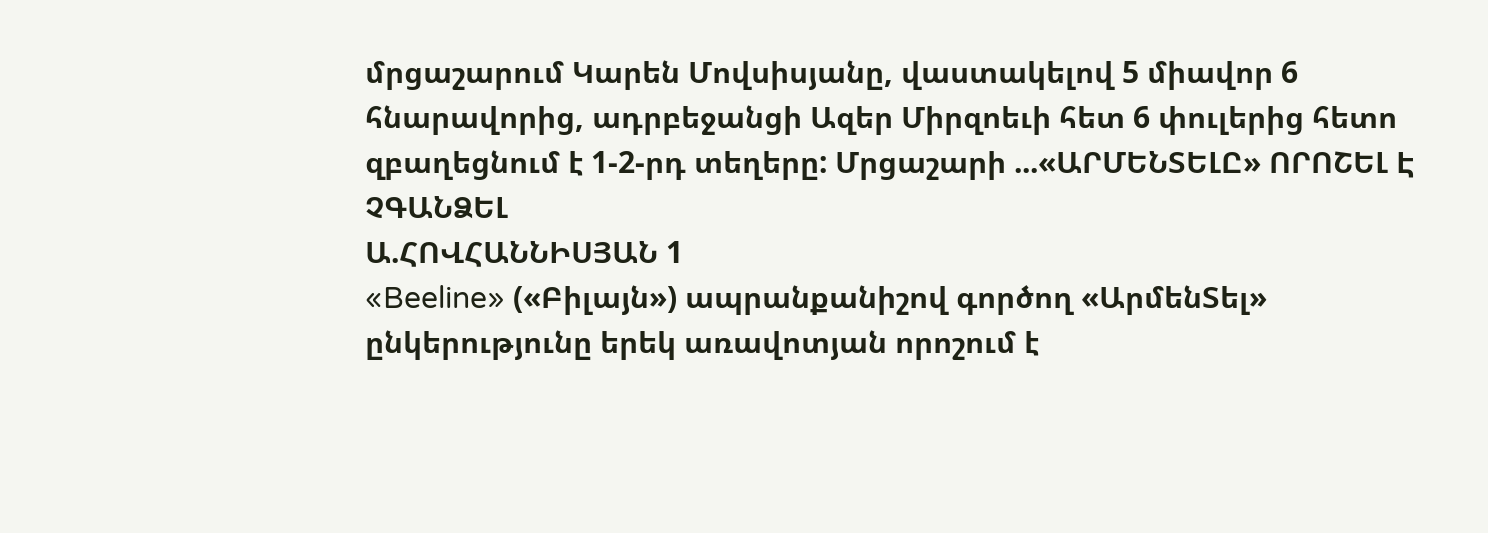մրցաշարում Կարեն Մովսիսյանը, վաստակելով 5 միավոր 6 հնարավորից, ադրբեջանցի Ազեր Միրզոեւի հետ 6 փուլերից հետո զբաղեցնում է 1-2-րդ տեղերը: Մրցաշարի ...«ԱՐՄԵՆՏԵԼԸ» ՈՐՈՇԵԼ Է ՉԳԱՆՁԵԼ
Ա.ՀՈՎՀԱՆՆԻՍՅԱՆ 1
«Beeline» («Բիլայն») ապրանքանիշով գործող «ԱրմենՏել» ընկերությունը երեկ առավոտյան որոշում է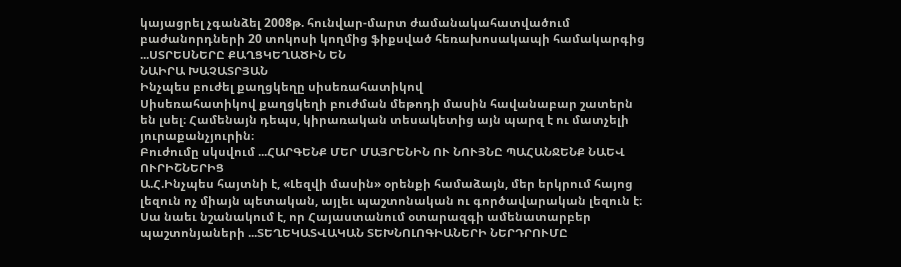կայացրել չգանձել 2008թ. հունվար-մարտ ժամանակահատվածում բաժանորդների 20 տոկոսի կողմից ֆիքսված հեռախոսակապի համակարգից ...ՍՏՐԵՍՆԵՐԸ ՔԱՂՑԿԵՂԱԾԻՆ ԵՆ
ՆԱԻՐԱ ԽԱՉԱՏՐՅԱՆ
Ինչպես բուժել քաղցկեղը սիսեռահատիկով
Սիսեռահատիկով քաղցկեղի բուժման մեթոդի մասին հավանաբար շատերն են լսել։ Համենայն դեպս, կիրառական տեսակետից այն պարզ է ու մատչելի յուրաքանչյուրին։
Բուժումը սկսվում ...ՀԱՐԳԵՆՔ ՄԵՐ ՄԱՅՐԵՆԻՆ ՈՒ ՆՈՒՅՆԸ ՊԱՀԱՆՋԵՆՔ ՆԱԵՎ ՈՒՐԻՇՆԵՐԻՑ
Ա.Հ.Ինչպես հայտնի է, «Լեզվի մասին» օրենքի համաձայն, մեր երկրում հայոց լեզուն ոչ միայն պետական, այլեւ պաշտոնական ու գործավարական լեզուն է։ Սա նաեւ նշանակում է, որ Հայաստանում օտարազգի ամենատարբեր պաշտոնյաների ...ՏԵՂԵԿԱՏՎԱԿԱՆ ՏԵԽՆՈԼՈԳԻԱՆԵՐԻ ՆԵՐԴՐՈՒՄԸ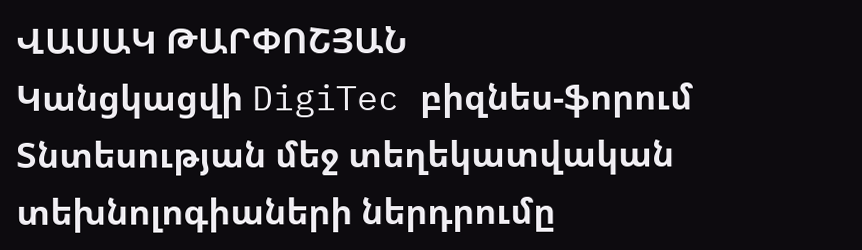ՎԱՍԱԿ ԹԱՐՓՈՇՅԱՆ
Կանցկացվի DigiTec բիզնես-ֆորում
Տնտեսության մեջ տեղեկատվական տեխնոլոգիաների ներդրումը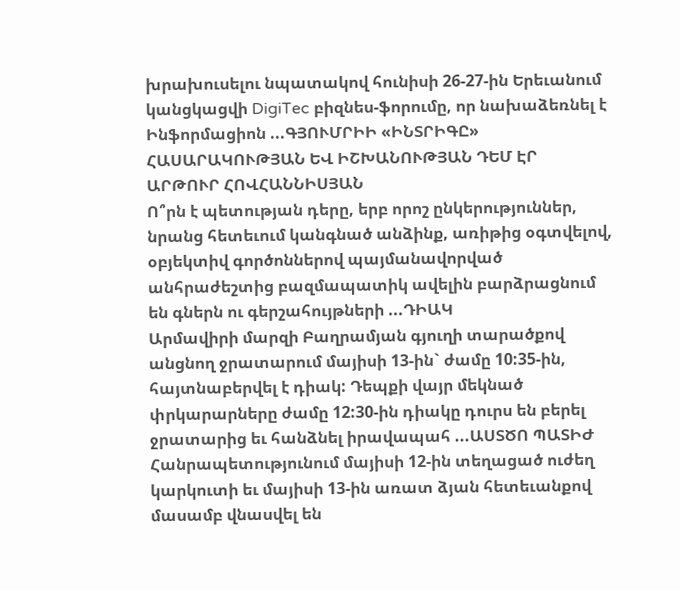խրախուսելու նպատակով հունիսի 26-27-ին Երեւանում կանցկացվի DigiTec բիզնես-ֆորումը, որ նախաձեռնել է Ինֆորմացիոն ...ԳՅՈՒՄՐԻԻ «ԻՆՏՐԻԳԸ» ՀԱՍԱՐԱԿՈՒԹՅԱՆ ԵՎ ԻՇԽԱՆՈՒԹՅԱՆ ԴԵՄ ԷՐ
ԱՐԹՈՒՐ ՀՈՎՀԱՆՆԻՍՅԱՆ
Ո՞րն է պետության դերը, երբ որոշ ընկերություններ, նրանց հետեւում կանգնած անձինք, առիթից օգտվելով, օբյեկտիվ գործոններով պայմանավորված անհրաժեշտից բազմապատիկ ավելին բարձրացնում են գներն ու գերշահույթների ...ԴԻԱԿ
Արմավիրի մարզի Բաղրամյան գյուղի տարածքով անցնող ջրատարում մայիսի 13-ին` ժամը 10:35-ին, հայտնաբերվել է դիակ: Դեպքի վայր մեկնած փրկարարները ժամը 12:30-ին դիակը դուրս են բերել ջրատարից եւ հանձնել իրավապահ ...ԱՍՏԾՈ ՊԱՏԻԺ
Հանրապետությունում մայիսի 12-ին տեղացած ուժեղ կարկուտի եւ մայիսի 13-ին առատ ձյան հետեւանքով մասամբ վնասվել են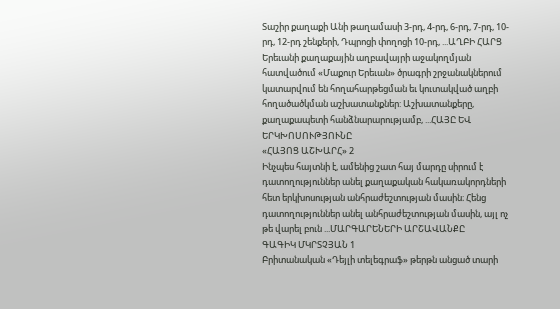Տաշիր քաղաքի Անի թաղամասի 3-րդ, 4-րդ, 6-րդ, 7-րդ, 10-րդ, 12-րդ շենքերի, Դպրոցի փողոցի 10-րդ, ...ԱՂԲԻ ՀԱՐՑ
Երեւանի քաղաքային աղբավայրի աջակողմյան հատվածում «Մաքուր Երեւան» ծրագրի շրջանակներում կատարվում են հողահարթեցման եւ կուտակված աղբի հողածածկման աշխատանքներ: Աշխատանքերը, քաղաքապետի հանձնարարությամբ, ...ՀԱՅԸ ԵՎ ԵՐԿԽՈՍՈՒԹՅՈՒՆԸ
«ՀԱՅՈՑ ԱՇԽԱՐՀ» 2
Ինչպես հայտնի է, ամենից շատ հայ մարդը սիրում է դատողություններ անել քաղաքական հակառակորդների հետ երկխոսության անհրաժեշտության մասին։ Հենց դատողություններ անել անհրաժեշտության մասին, այլ ոչ թե վարել բուն ...ՄԱՐԳԱՐԵՆԵՐԻ ԱՐՇԱՎԱՆՔԸ
ԳԱԳԻԿ ՄԿՐՏՉՅԱՆ 1
Բրիտանական «Դեյլի տելեգրաֆ» թերթն անցած տարի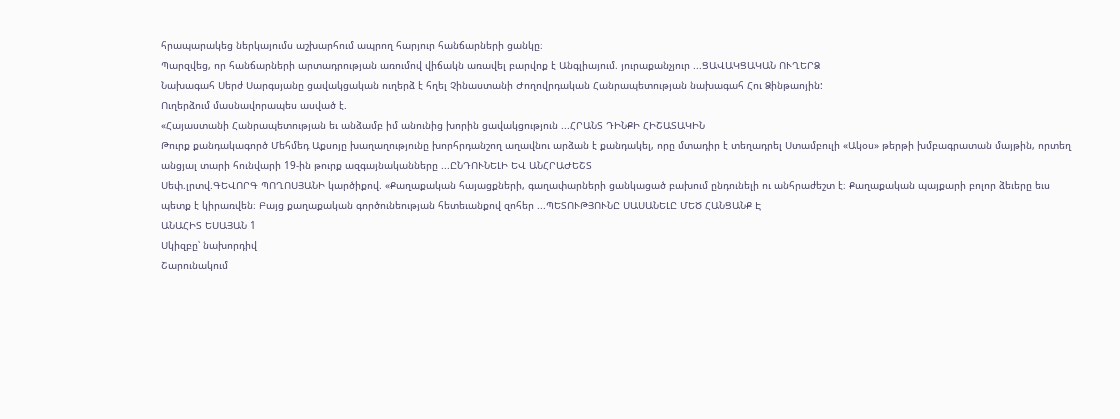հրապարակեց ներկայումս աշխարհում ապրող հարյուր հանճարների ցանկը։
Պարզվեց, որ հանճարների արտադրության առումով վիճակն առավել բարվոք է Անգլիայում. յուրաքանչյուր ...ՑԱՎԱԿՑԱԿԱՆ ՈՒՂԵՐՁ
Նախագահ Սերժ Սարգսյանը ցավակցական ուղերձ է հղել Չինաստանի Ժողովրդական Հանրապետության նախագահ Հու Ձինթաոյին:
Ուղերձում մասնավորապես ասված է.
«Հայաստանի Հանրապետության եւ անձամբ իմ անունից խորին ցավակցություն ...ՀՐԱՆՏ ԴԻՆՔԻ ՀԻՇԱՏԱԿԻՆ
Թուրք քանդակագործ Մեհմեդ Աքսոյը խաղաղությունը խորհրդանշող աղավնու արձան է քանդակել, որը մտադիր է տեղադրել Ստամբուլի «Ակօս» թերթի խմբագրատան մայթին, որտեղ անցյալ տարի հունվարի 19-ին թուրք ազգայնականները ...ԸՆԴՈՒՆԵԼԻ ԵՎ ԱՆՀՐԱԺԵՇՏ
Սեփ.լրտվ.ԳԵՎՈՐԳ ՊՈՂՈՍՅԱՆԻ կարծիքով. «Քաղաքական հայացքների, գաղափարների ցանկացած բախում ընդունելի ու անհրաժեշտ է։ Քաղաքական պայքարի բոլոր ձեւերը եւս պետք է կիրառվեն։ Բայց քաղաքական գործունեության հետեւանքով զոհեր ...ՊԵՏՈՒԹՅՈՒՆԸ ՍԱՍԱՆԵԼԸ ՄԵԾ ՀԱՆՑԱՆՔ Է
ԱՆԱՀԻՏ ԵՍԱՅԱՆ 1
Սկիզբը՝ նախորդիվ
Շարունակում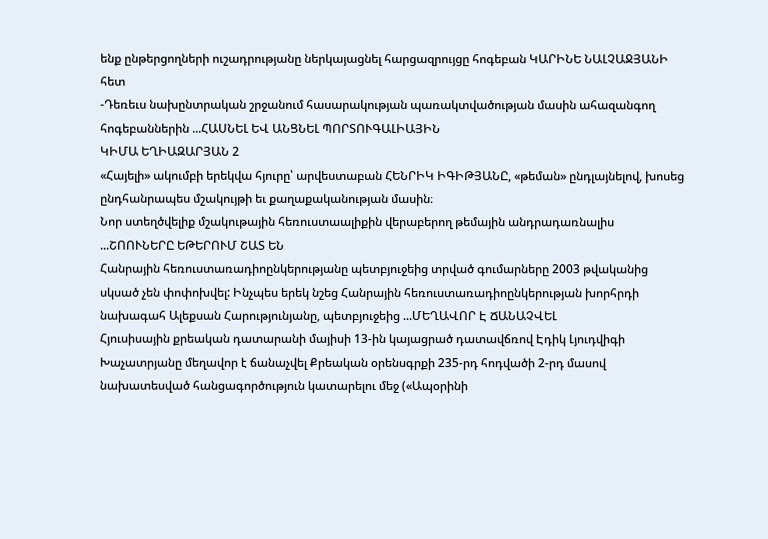ենք ընթերցողների ուշադրությանը ներկայացնել հարցազրույցը հոգեբան ԿԱՐԻՆԵ ՆԱԼՉԱՋՅԱՆԻ հետ
-Դեռեւս նախընտրական շրջանում հասարակության պառակտվածության մասին ահազանգող հոգեբաններին ...ՀԱՍՆԵԼ ԵՎ ԱՆՑՆԵԼ ՊՈՐՏՈՒԳԱԼԻԱՅԻՆ
ԿԻՄԱ ԵՂԻԱԶԱՐՅԱՆ 2
«Հայելի» ակումբի երեկվա հյուրը՝ արվեստաբան ՀԵՆՐԻԿ ԻԳԻԹՅԱՆԸ, «թեման» ընդլայնելով, խոսեց ընդհանրապես մշակույթի եւ քաղաքականության մասին։
Նոր ստեղծվելիք մշակութային հեռուստաալիքին վերաբերող թեմային անդրադառնալիս ...ՇՈՈՒՆԵՐԸ ԵԹԵՐՈՒՄ ՇԱՏ ԵՆ
Հանրային հեռուստառադիոընկերությանը պետբյուջեից տրված գումարները 2003 թվականից սկսած չեն փոփոխվել: Ինչպես երեկ նշեց Հանրային հեռուստառադիոընկերության խորհրդի նախագահ Ալեքսան Հարությունյանը, պետբյուջեից ...ՄԵՂԱՎՈՐ Է ՃԱՆԱՉՎԵԼ
Հյուսիսային քրեական դատարանի մայիսի 13-ին կայացրած դատավճռով Էդիկ Լյուդվիգի Խաչատրյանը մեղավոր է ճանաչվել Քրեական օրենսգրքի 235-րդ հոդվածի 2-րդ մասով նախատեսված հանցագործություն կատարելու մեջ («Ապօրինի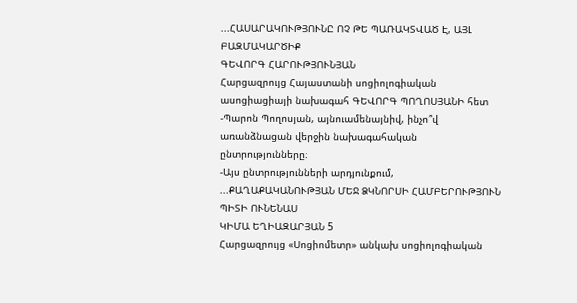...ՀԱՍԱՐԱԿՈՒԹՅՈՒՆԸ ՈՉ ԹԵ ՊԱՌԱԿՏՎԱԾ Է, ԱՅԼ ԲԱԶՄԱԿԱՐԾԻՔ
ԳԵՎՈՐԳ ՀԱՐՈՒԹՅՈՒՆՅԱՆ
Հարցազրույց Հայաստանի սոցիոլոգիական ասոցիացիայի նախագահ ԳԵՎՈՐԳ ՊՈՂՈՍՅԱՆԻ հետ
-Պարոն Պողոսյան, այնուամենայնիվ, ինչո՞վ առանձնացան վերջին նախագահական ընտրությունները։
-Այս ընտրությունների արդյունքում, ...ՔԱՂԱՔԱԿԱՆՈՒԹՅԱՆ ՄԵՋ ՁԿՆՈՐՍԻ ՀԱՄԲԵՐՈՒԹՅՈՒՆ ՊԻՏԻ ՈՒՆԵՆԱՍ
ԿԻՄԱ ԵՂԻԱԶԱՐՅԱՆ 5
Հարցազրույց «Սոցիոմետր» անկախ սոցիոլոգիական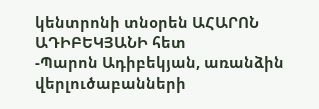կենտրոնի տնօրեն ԱՀԱՐՈՆ ԱԴԻԲԵԿՅԱՆԻ հետ
-Պարոն Ադիբեկյան, առանձին վերլուծաբանների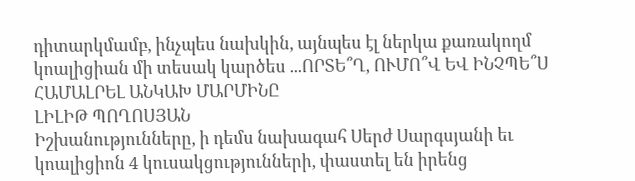դիտարկմամբ, ինչպես նախկին, այնպես էլ ներկա քառակողմ կոալիցիան մի տեսակ կարծես ...ՈՐՏԵ՞Ղ, ՈՒՄՈ՞Վ ԵՎ ԻՆՉՊԵ՞Ս ՀԱՄԱԼՐԵԼ ԱՆԿԱԽ ՄԱՐՄԻՆԸ
ԼԻԼԻԹ ՊՈՂՈՍՅԱՆ
Իշխանությունները, ի դեմս նախագահ Սերժ Սարգսյանի եւ կոալիցիոն 4 կուսակցությունների, փաստել են իրենց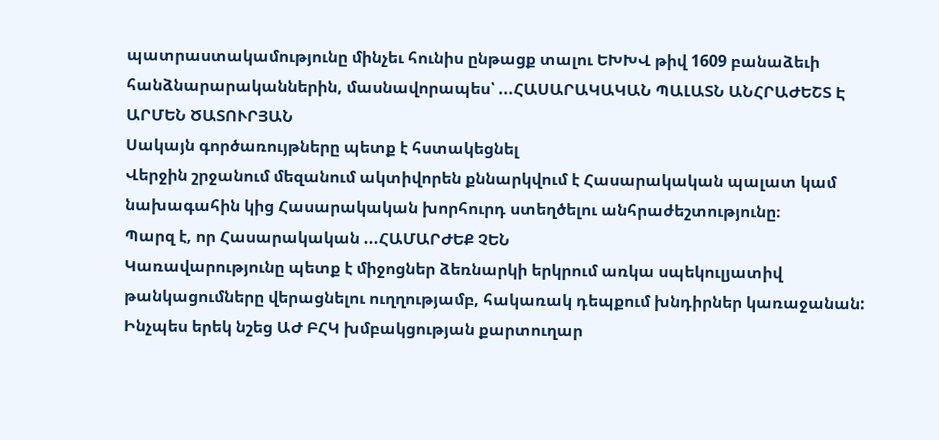պատրաստակամությունը մինչեւ հունիս ընթացք տալու ԵԽԽՎ թիվ 1609 բանաձեւի հանձնարարականներին, մասնավորապես՝ ...ՀԱՍԱՐԱԿԱԿԱՆ ՊԱԼԱՏՆ ԱՆՀՐԱԺԵՇՏ Է
ԱՐՄԵՆ ԾԱՏՈՒՐՅԱՆ
Սակայն գործառույթները պետք է հստակեցնել
Վերջին շրջանում մեզանում ակտիվորեն քննարկվում է Հասարակական պալատ կամ նախագահին կից Հասարակական խորհուրդ ստեղծելու անհրաժեշտությունը։
Պարզ է, որ Հասարակական ...ՀԱՄԱՐԺԵՔ ՉԵՆ
Կառավարությունը պետք է միջոցներ ձեռնարկի երկրում առկա սպեկուլյատիվ թանկացումները վերացնելու ուղղությամբ, հակառակ դեպքում խնդիրներ կառաջանան: Ինչպես երեկ նշեց ԱԺ ԲՀԿ խմբակցության քարտուղար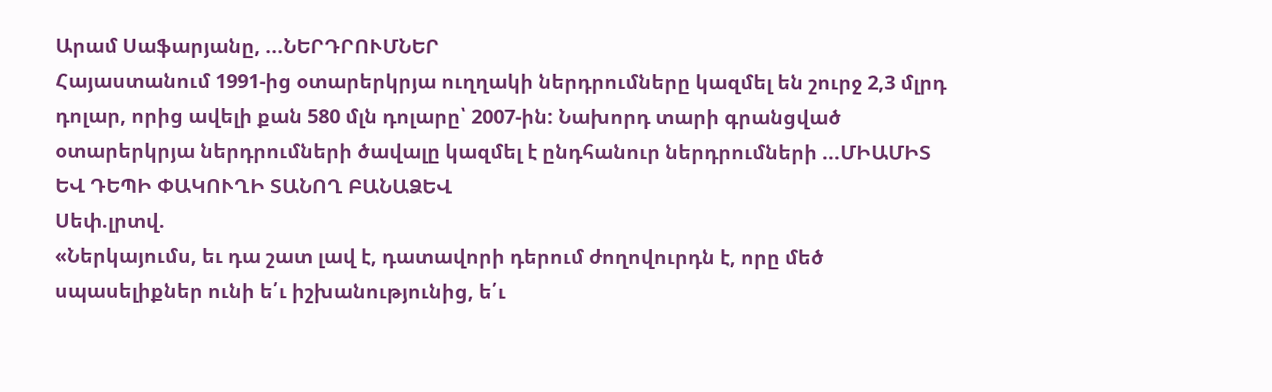Արամ Սաֆարյանը, ...ՆԵՐԴՐՈՒՄՆԵՐ
Հայաստանում 1991-ից օտարերկրյա ուղղակի ներդրումները կազմել են շուրջ 2,3 մլրդ դոլար, որից ավելի քան 580 մլն դոլարը՝ 2007-ին: Նախորդ տարի գրանցված օտարերկրյա ներդրումների ծավալը կազմել է ընդհանուր ներդրումների ...ՄԻԱՄԻՏ ԵՎ ԴԵՊԻ ՓԱԿՈՒՂԻ ՏԱՆՈՂ ԲԱՆԱՁԵՎ
Սեփ.լրտվ.
«Ներկայումս, եւ դա շատ լավ է, դատավորի դերում ժողովուրդն է, որը մեծ սպասելիքներ ունի ե՛ւ իշխանությունից, ե՛ւ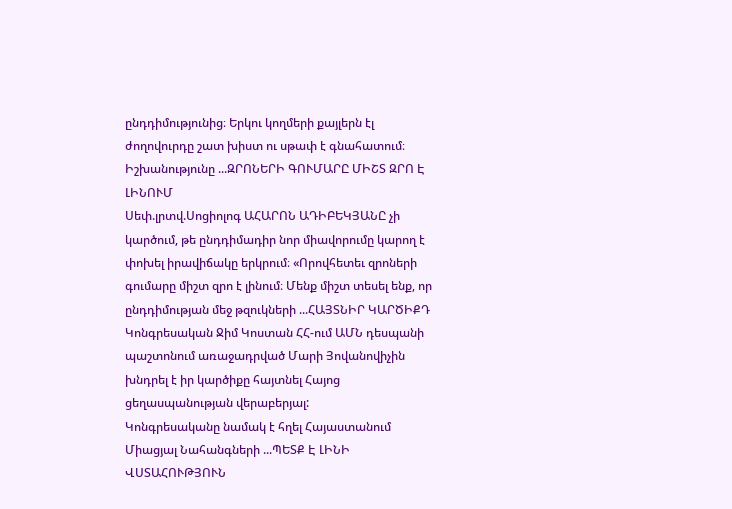ընդդիմությունից։ Երկու կողմերի քայլերն էլ ժողովուրդը շատ խիստ ու սթափ է գնահատում։
Իշխանությունը ...ԶՐՈՆԵՐԻ ԳՈՒՄԱՐԸ ՄԻՇՏ ԶՐՈ Է ԼԻՆՈՒՄ
Սեփ.լրտվ.Սոցիոլոգ ԱՀԱՐՈՆ ԱԴԻԲԵԿՅԱՆԸ չի կարծում, թե ընդդիմադիր նոր միավորումը կարող է փոխել իրավիճակը երկրում։ «Որովհետեւ զրոների գումարը միշտ զրո է լինում։ Մենք միշտ տեսել ենք, որ ընդդիմության մեջ թզուկների ...ՀԱՅՏՆԻՐ ԿԱՐԾԻՔԴ
Կոնգրեսական Ջիմ Կոստան ՀՀ-ում ԱՄՆ դեսպանի պաշտոնում առաջադրված Մարի Յովանովիչին խնդրել է իր կարծիքը հայտնել Հայոց ցեղասպանության վերաբերյալ:
Կոնգրեսականը նամակ է հղել Հայաստանում Միացյալ Նահանգների ...ՊԵՏՔ Է ԼԻՆԻ ՎՍՏԱՀՈՒԹՅՈՒՆ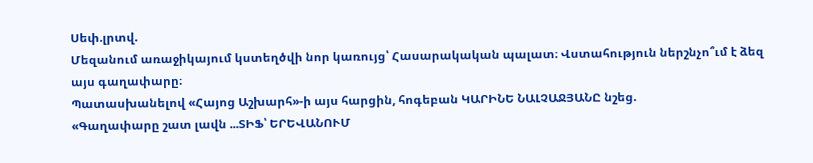Սեփ.լրտվ.
Մեզանում առաջիկայում կստեղծվի նոր կառույց՝ Հասարակական պալատ։ Վստահություն ներշնչո՞ւմ է ձեզ այս գաղափարը։
Պատասխանելով «Հայոց Աշխարհ»-ի այս հարցին, հոգեբան ԿԱՐԻՆԵ ՆԱԼՉԱՋՅԱՆԸ նշեց.
«Գաղափարը շատ լավն ...ՏԻՖ՝ ԵՐԵՎԱՆՈՒՄ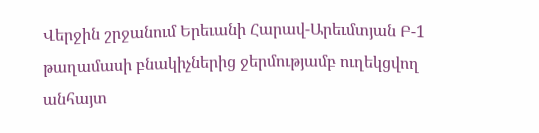Վերջին շրջանում Երեւանի Հարավ-Արեւմտյան Բ-1 թաղամասի բնակիչներից ջերմությամբ ուղեկցվող անհայտ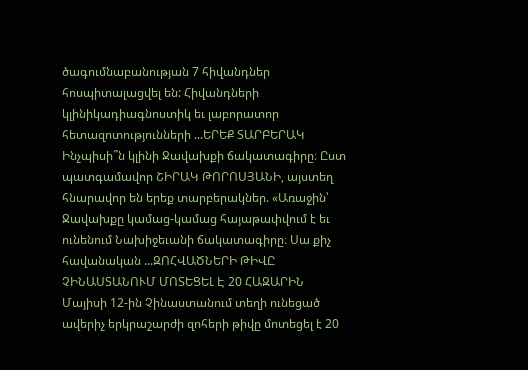ծագումնաբանության 7 հիվանդներ հոսպիտալացվել են: Հիվանդների կլինիկադիագնոստիկ եւ լաբորատոր հետազոտությունների ...ԵՐԵՔ ՏԱՐԲԵՐԱԿ
Ինչպիսի՞ն կլինի Ջավախքի ճակատագիրը։ Ըստ պատգամավոր ՇԻՐԱԿ ԹՈՐՈՍՅԱՆԻ, այստեղ հնարավոր են երեք տարբերակներ. «Առաջին՝ Ջավախքը կամաց-կամաց հայաթափվում է եւ ունենում Նախիջեւանի ճակատագիրը։ Սա քիչ հավանական ...ԶՈՀՎԱԾՆԵՐԻ ԹԻՎԸ ՉԻՆԱՍՏԱՆՈՒՄ ՄՈՏԵՑԵԼ Է 20 ՀԱԶԱՐԻՆ
Մայիսի 12-ին Չինաստանում տեղի ունեցած ավերիչ երկրաշարժի զոհերի թիվը մոտեցել է 20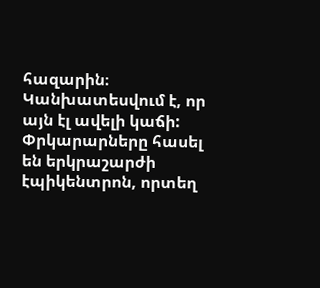հազարին։ Կանխատեսվում է, որ այն էլ ավելի կաճի: Փրկարարները հասել են երկրաշարժի էպիկենտրոն, որտեղ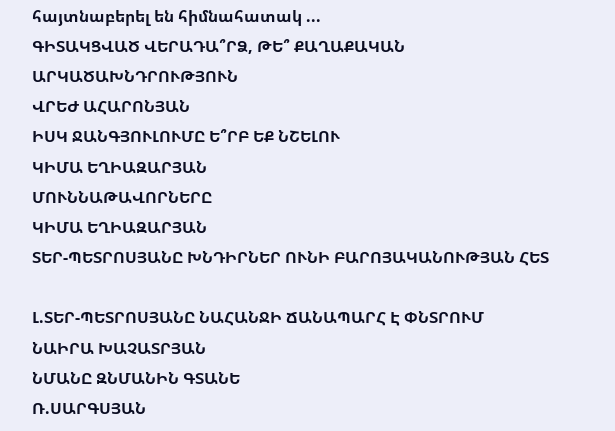հայտնաբերել են հիմնահատակ ...
ԳԻՏԱԿՑՎԱԾ ՎԵՐԱԴԱ՞ՐՁ, ԹԵ՞ ՔԱՂԱՔԱԿԱՆ ԱՐԿԱԾԱԽՆԴՐՈՒԹՅՈՒՆ
ՎՐԵԺ ԱՀԱՐՈՆՅԱՆ
ԻՍԿ ՋԱՆԳՅՈՒԼՈՒՄԸ Ե՞ՐԲ ԵՔ ՆՇԵԼՈՒ
ԿԻՄԱ ԵՂԻԱԶԱՐՅԱՆ
ՄՈՒՆՆԱԹԱՎՈՐՆԵՐԸ
ԿԻՄԱ ԵՂԻԱԶԱՐՅԱՆ
ՏԵՐ-ՊԵՏՐՈՍՅԱՆԸ ԽՆԴԻՐՆԵՐ ՈՒՆԻ ԲԱՐՈՅԱԿԱՆՈՒԹՅԱՆ ՀԵՏ

Լ.ՏԵՐ-ՊԵՏՐՈՍՅԱՆԸ ՆԱՀԱՆՋԻ ՃԱՆԱՊԱՐՀ Է ՓՆՏՐՈՒՄ
ՆԱԻՐԱ ԽԱՉԱՏՐՅԱՆ
ՆՄԱՆԸ ԶՆՄԱՆԻՆ ԳՏԱՆԵ
Ռ.ՍԱՐԳՍՅԱՆ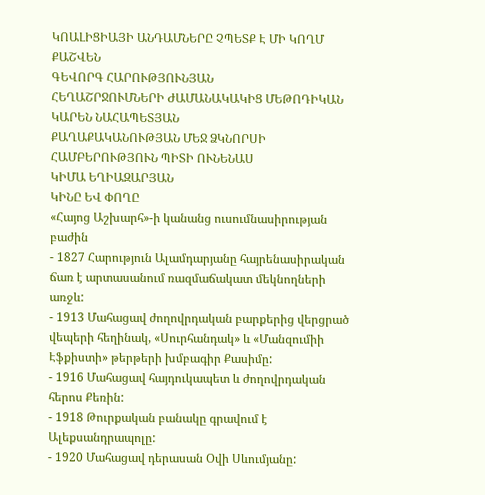ԿՈԱԼԻՑԻԱՅԻ ԱՆԴԱՄՆԵՐԸ ՉՊԵՏՔ Է ՄԻ ԿՈՂՄ ՔԱՇՎԵՆ
ԳԵՎՈՐԳ ՀԱՐՈՒԹՅՈՒՆՅԱՆ
ՀԵՂԱՇՐՋՈՒՄՆԵՐԻ ԺԱՄԱՆԱԿԱԿԻՑ ՄԵԹՈԴԻԿԱՆ
ԿԱՐԵՆ ՆԱՀԱՊԵՏՅԱՆ
ՔԱՂԱՔԱԿԱՆՈՒԹՅԱՆ ՄԵՋ ՁԿՆՈՐՍԻ ՀԱՄԲԵՐՈՒԹՅՈՒՆ ՊԻՏԻ ՈՒՆԵՆԱՍ
ԿԻՄԱ ԵՂԻԱԶԱՐՅԱՆ
ԿԻՆԸ ԵՎ ՓՈՂԸ
«Հայոց Աշխարհ»-ի կանանց ուսումնասիրության բաժին
- 1827 Հարություն Ալամդարյանը հայրենասիրական ճառ է արտասանում ռազմաճակատ մեկնողների առջև:
- 1913 Մահացավ ժողովրդական բարքերից վերցրած վեպերի հեղինակ, «Սուրհանդակ» և «Մանզումիի Էֆքիստի» թերթերի խմբագիր Քասիմը:
- 1916 Մահացավ հայդուկապետ և ժողովրդական հերոս Քեռին:
- 1918 Թուրքական բանակը գրավում է Ալեքսանդրապոլը:
- 1920 Մահացավ դերասան Օվի Սևումյանը: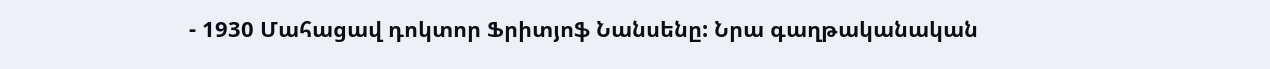- 1930 Մահացավ դոկտոր Ֆրիտյոֆ Նանսենը: Նրա գաղթականական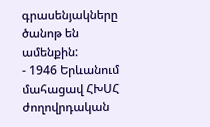գրասենյակները ծանոթ են ամենքին:
- 1946 Երևանում մահացավ ՀԽՍՀ ժողովրդական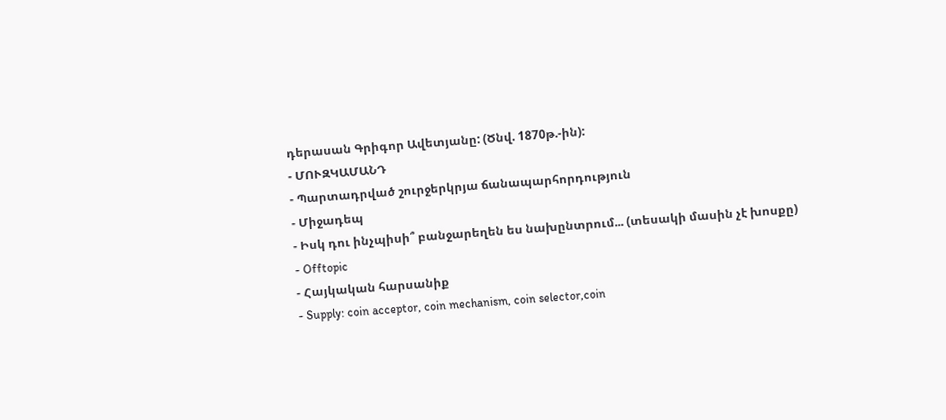դերասան Գրիգոր Ավետյանը: (Ծնվ. 1870թ.-ին):
- ՄՈՒԶԿԱՄԱՆԴ
- Պարտադրված շուրջերկրյա ճանապարհորդություն
- Միջադեպ
- Իսկ դու ինչպիսի՞ բանջարեղեն ես նախընտրում... (տեսակի մասին չէ խոսքը)
- Offtopic
- Հայկական հարսանիք
- Supply: coin acceptor, coin mechanism, coin selector,coin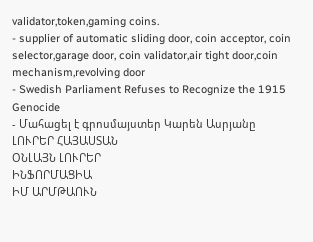validator,token,gaming coins.
- supplier of automatic sliding door, coin acceptor, coin selector,garage door, coin validator,air tight door,coin mechanism,revolving door
- Swedish Parliament Refuses to Recognize the 1915 Genocide
- Մահացել է գրոսմայստեր Կարեն Ասրյանը
ԼՈՒՐԵՐ ՀԱՅԱՍՏԱՆ
ՕՆԼԱՅՆ ԼՈՒՐԵՐ
ԻՆՖՈՐՄԱՑԻԱ
ԻՄ ԱՐՄԹԱՈՒՆ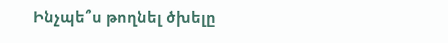Ինչպե՞ս թողնել ծխելը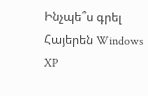Ինչպե՞ս գրել Հայերեն Windows XP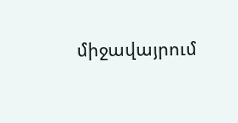միջավայրում